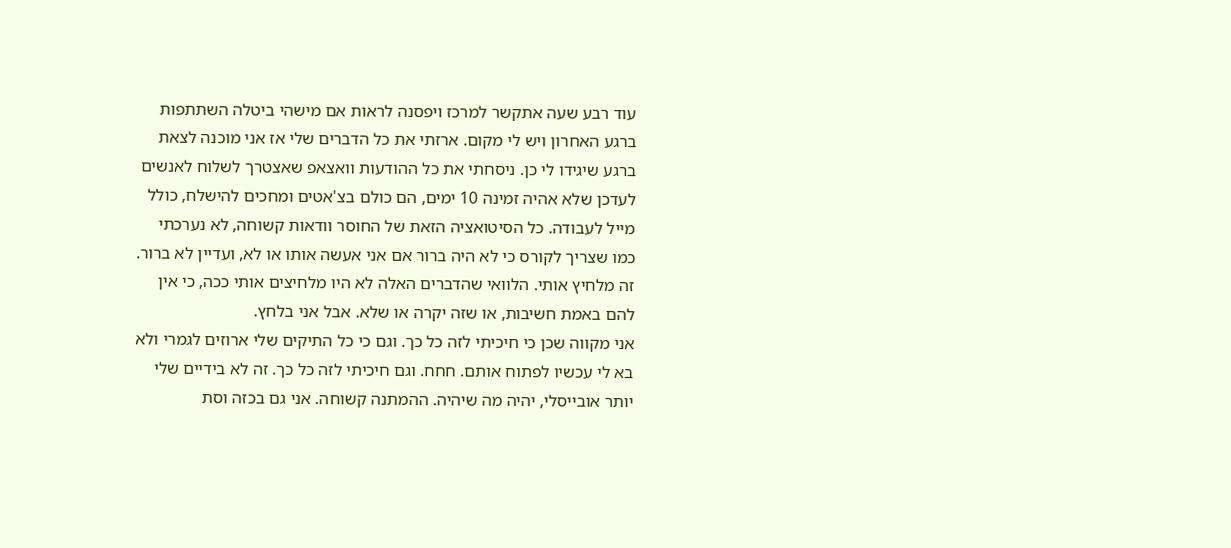עוד רבע שעה אתקשר למרכז ויפסנה לראות אם מישהי ביטלה השתתפות ברגע האחרון ויש לי מקום. ארזתי את כל הדברים שלי אז אני מוכנה לצאת ברגע שיגידו לי כן. ניסחתי את כל ההודעות וואצאפ שאצטרך לשלוח לאנשים לעדכן שלא אהיה זמינה 10 ימים, הם כולם בצ'אטים ומחכים להישלח, כולל מייל לעבודה. כל הסיטואציה הזאת של החוסר וודאות קשוחה, לא נערכתי כמו שצריך לקורס כי לא היה ברור אם אני אעשה אותו או לא, ועדיין לא ברור. זה מלחיץ אותי. הלוואי שהדברים האלה לא היו מלחיצים אותי ככה, כי אין להם באמת חשיבות, או שזה יקרה או שלא. אבל אני בלחץ.
אני מקווה שכן כי חיכיתי לזה כל כך. וגם כי כל התיקים שלי ארוזים לגמרי ולא בא לי עכשיו לפתוח אותם. חחח. וגם חיכיתי לזה כל כך. זה לא בידיים שלי יותר אובייסלי, יהיה מה שיהיה. ההמתנה קשוחה. אני גם בכזה וסת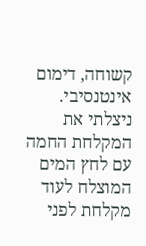קשוחה, דימום אינטנסיבי. ניצלתי את המקלחת החמה עם לחץ המים המוצלח לעוד מקלחת לפני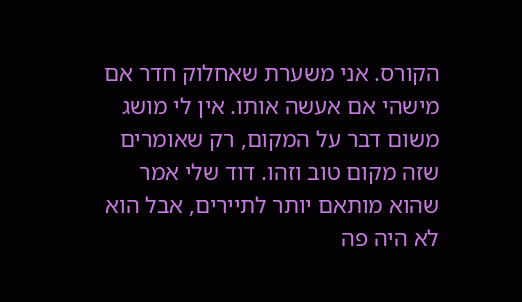הקורס. אני משערת שאחלוק חדר אם מישהי אם אעשה אותו. אין לי מושג משום דבר על המקום, רק שאומרים שזה מקום טוב וזהו. דוד שלי אמר שהוא מותאם יותר לתיירים, אבל הוא לא היה פה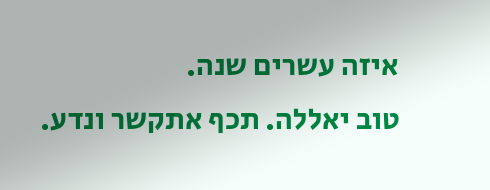איזה עשרים שנה.
טוב יאללה. תכף אתקשר ונדע.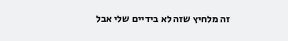זה מלחיץ שזה לא בידיים שלי אבל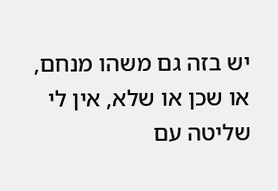יש בזה גם משהו מנחם, או שכן או שלא, אין לי שליטה עם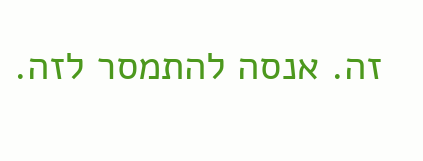זה. אנסה להתמסר לזה.